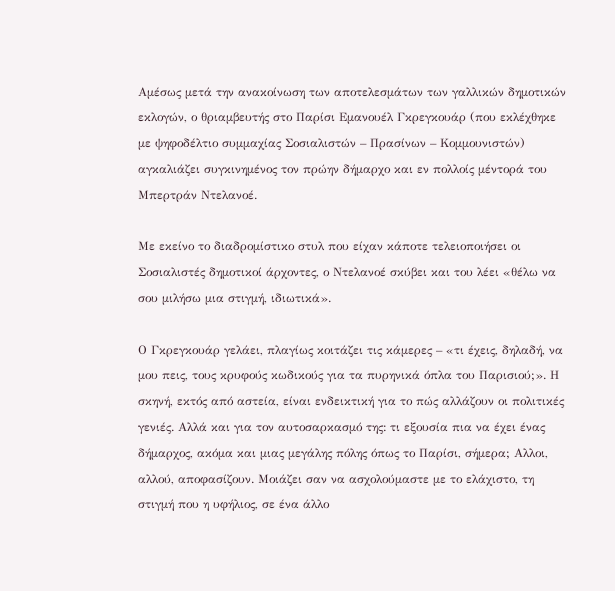Αμέσως μετά την ανακοίνωση των αποτελεσμάτων των γαλλικών δημοτικών εκλογών, ο θριαμβευτής στο Παρίσι Εμανουέλ Γκρεγκουάρ (που εκλέχθηκε με ψηφοδέλτιο συμμαχίας Σοσιαλιστών – Πρασίνων – Κομμουνιστών) αγκαλιάζει συγκινημένος τον πρώην δήμαρχο και εν πολλοίς μέντορά του Μπερτράν Ντελανοέ.

Με εκείνο το διαδρομίστικο στυλ που είχαν κάποτε τελειοποιήσει οι Σοσιαλιστές δημοτικοί άρχοντες, ο Ντελανοέ σκύβει και του λέει «θέλω να σου μιλήσω μια στιγμή, ιδιωτικά».

Ο Γκρεγκουάρ γελάει, πλαγίως κοιτάζει τις κάμερες – «τι έχεις, δηλαδή, να μου πεις, τους κρυφούς κωδικούς για τα πυρηνικά όπλα του Παρισιού;». Η σκηνή, εκτός από αστεία, είναι ενδεικτική για το πώς αλλάζουν οι πολιτικές γενιές. Αλλά και για τον αυτοσαρκασμό της: τι εξουσία πια να έχει ένας δήμαρχος, ακόμα και μιας μεγάλης πόλης όπως το Παρίσι, σήμερα; Αλλοι, αλλού, αποφασίζουν. Μοιάζει σαν να ασχολούμαστε με το ελάχιστο, τη στιγμή που η υφήλιος, σε ένα άλλο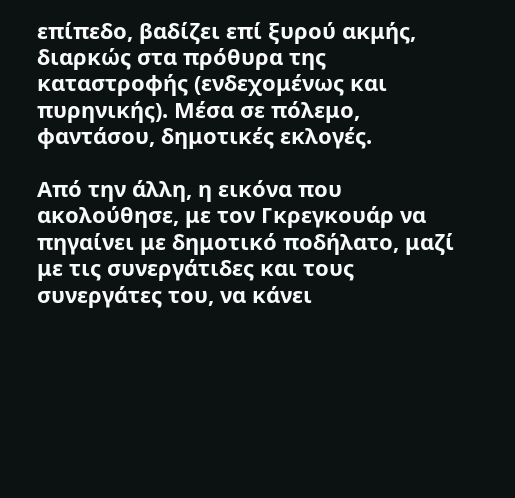επίπεδο, βαδίζει επί ξυρού ακμής, διαρκώς στα πρόθυρα της καταστροφής (ενδεχομένως και πυρηνικής). Μέσα σε πόλεμο, φαντάσου, δημοτικές εκλογές.

Από την άλλη, η εικόνα που ακολούθησε, με τον Γκρεγκουάρ να πηγαίνει με δημοτικό ποδήλατο, μαζί με τις συνεργάτιδες και τους συνεργάτες του, να κάνει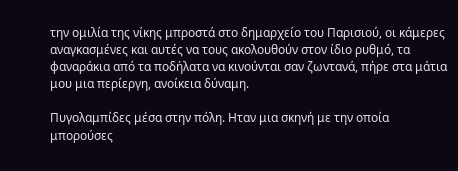την ομιλία της νίκης μπροστά στο δημαρχείο του Παρισιού, οι κάμερες αναγκασμένες και αυτές να τους ακολουθούν στον ίδιο ρυθμό, τα φαναράκια από τα ποδήλατα να κινούνται σαν ζωντανά, πήρε στα μάτια μου μια περίεργη, ανοίκεια δύναμη.

Πυγολαμπίδες μέσα στην πόλη. Ηταν μια σκηνή με την οποία μπορούσες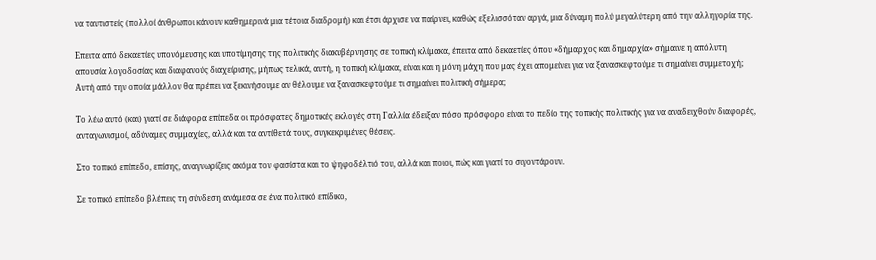να ταυτιστείς (πολλοί άνθρωποι κάνουν καθημερινά μια τέτοια διαδρομή) και έτσι άρχισε να παίρνει, καθώς εξελισσόταν αργά, μια δύναμη πολύ μεγαλύτερη από την αλληγορία της.

Επειτα από δεκαετίες υπονόμευσης και υποτίμησης της πολιτικής διακυβέρνησης σε τοπική κλίμακα, έπειτα από δεκαετίες όπου «δήμαρχος και δημαρχία» σήμαινε η απόλυτη απουσία λογοδοσίας και διαφανούς διαχείρισης, μήπως τελικά, αυτή, η τοπική κλίμακα, είναι και η μόνη μάχη που μας έχει απομείνει για να ξανασκεφτούμε τι σημαίνει συμμετοχή; Αυτή από την οποία μάλλον θα πρέπει να ξεκινήσουμε αν θέλουμε να ξανασκεφτούμε τι σημαίνει πολιτική σήμερα;

Το λέω αυτό (και) γιατί σε διάφορα επίπεδα οι πρόσφατες δημοτικές εκλογές στη Γαλλία έδειξαν πόσο πρόσφορο είναι το πεδίο της τοπικής πολιτικής για να αναδειχθούν διαφορές, ανταγωνισμοί, αδύναμες συμμαχίες, αλλά και τα αντίθετά τους, συγκεκριμένες θέσεις.

Στο τοπικό επίπεδο, επίσης, αναγνωρίζεις ακόμα τον φασίστα και το ψηφοδέλτιό του, αλλά και ποιοι, πώς και γιατί το σιγοντάρουν.

Σε τοπικό επίπεδο βλέπεις τη σύνδεση ανάμεσα σε ένα πολιτικό επίδικο,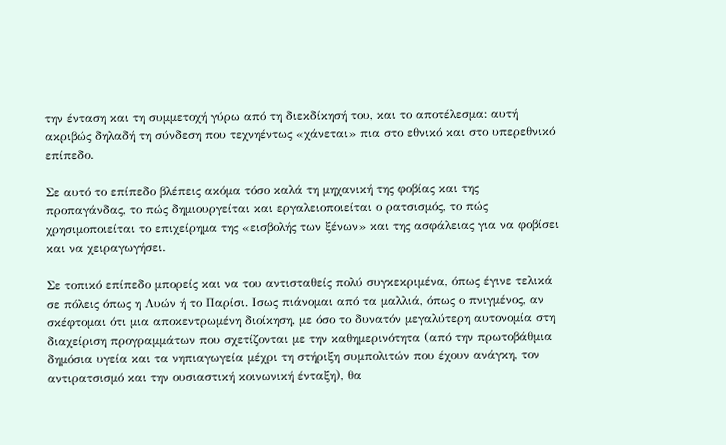την ένταση και τη συμμετοχή γύρω από τη διεκδίκησή του, και το αποτέλεσμα: αυτή ακριβώς δηλαδή τη σύνδεση που τεχνηέντως «χάνεται» πια στο εθνικό και στο υπερεθνικό επίπεδο.

Σε αυτό το επίπεδο βλέπεις ακόμα τόσο καλά τη μηχανική της φοβίας και της προπαγάνδας, το πώς δημιουργείται και εργαλειοποιείται ο ρατσισμός, το πώς χρησιμοποιείται το επιχείρημα της «εισβολής των ξένων» και της ασφάλειας για να φοβίσει και να χειραγωγήσει.

Σε τοπικό επίπεδο μπορείς και να του αντισταθείς πολύ συγκεκριμένα, όπως έγινε τελικά σε πόλεις όπως η Λυών ή το Παρίσι. Ισως πιάνομαι από τα μαλλιά, όπως ο πνιγμένος, αν σκέφτομαι ότι μια αποκεντρωμένη διοίκηση, με όσο το δυνατόν μεγαλύτερη αυτονομία στη διαχείριση προγραμμάτων που σχετίζονται με την καθημερινότητα (από την πρωτοβάθμια δημόσια υγεία και τα νηπιαγωγεία μέχρι τη στήριξη συμπολιτών που έχουν ανάγκη, τον αντιρατσισμό και την ουσιαστική κοινωνική ένταξη), θα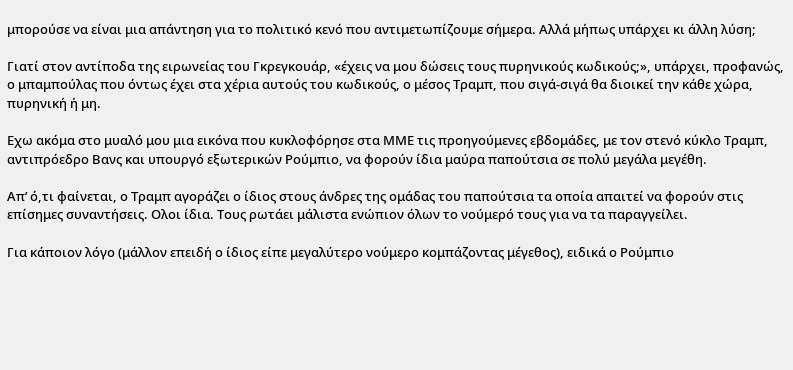μπορούσε να είναι μια απάντηση για το πολιτικό κενό που αντιμετωπίζουμε σήμερα. Αλλά μήπως υπάρχει κι άλλη λύση;

Γιατί στον αντίποδα της ειρωνείας του Γκρεγκουάρ, «έχεις να μου δώσεις τους πυρηνικούς κωδικούς;», υπάρχει, προφανώς, ο μπαμπούλας που όντως έχει στα χέρια αυτούς του κωδικούς, ο μέσος Τραμπ, που σιγά-σιγά θα διοικεί την κάθε χώρα, πυρηνική ή μη.

Εχω ακόμα στο μυαλό μου μια εικόνα που κυκλοφόρησε στα ΜΜΕ τις προηγούμενες εβδομάδες, με τον στενό κύκλο Τραμπ, αντιπρόεδρο Βανς και υπουργό εξωτερικών Ρούμπιο, να φορούν ίδια μαύρα παπούτσια σε πολύ μεγάλα μεγέθη.

Απ’ ό,τι φαίνεται, ο Τραμπ αγοράζει ο ίδιος στους άνδρες της ομάδας του παπούτσια τα οποία απαιτεί να φορούν στις επίσημες συναντήσεις. Ολοι ίδια. Τους ρωτάει μάλιστα ενώπιον όλων το νούμερό τους για να τα παραγγείλει.

Για κάποιον λόγο (μάλλον επειδή ο ίδιος είπε μεγαλύτερο νούμερο κομπάζοντας μέγεθος), ειδικά ο Ρούμπιο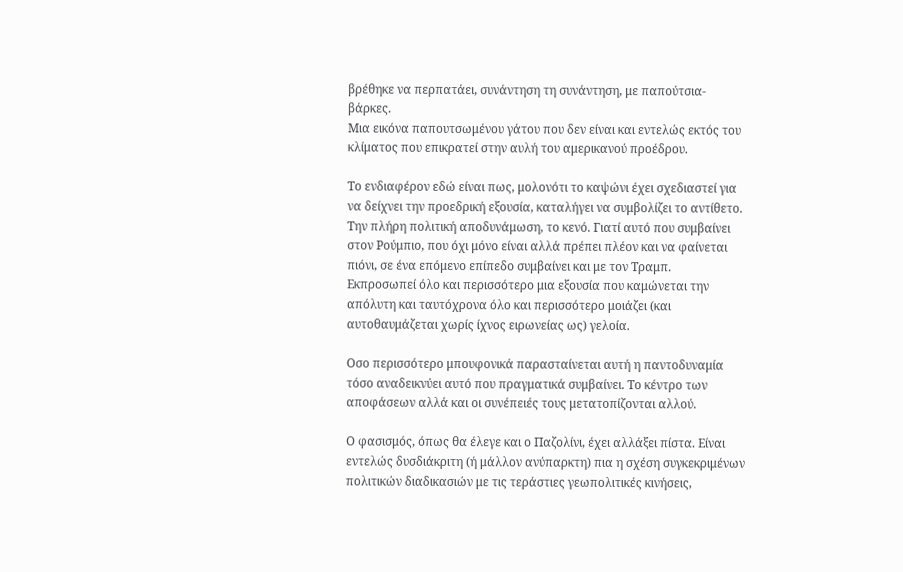βρέθηκε να περπατάει, συνάντηση τη συνάντηση, με παπούτσια-βάρκες.
Μια εικόνα παπουτσωμένου γάτου που δεν είναι και εντελώς εκτός του κλίματος που επικρατεί στην αυλή του αμερικανού προέδρου.

Το ενδιαφέρον εδώ είναι πως, μολονότι το καψώνι έχει σχεδιαστεί για να δείχνει την προεδρική εξουσία, καταλήγει να συμβολίζει το αντίθετο. Την πλήρη πολιτική αποδυνάμωση, το κενό. Γιατί αυτό που συμβαίνει στον Ρούμπιο, που όχι μόνο είναι αλλά πρέπει πλέον και να φαίνεται πιόνι, σε ένα επόμενο επίπεδο συμβαίνει και με τον Τραμπ.
Εκπροσωπεί όλο και περισσότερο μια εξουσία που καμώνεται την απόλυτη και ταυτόχρονα όλο και περισσότερο μοιάζει (και αυτοθαυμάζεται χωρίς ίχνος ειρωνείας ως) γελοία.

Οσο περισσότερο μπουφονικά παρασταίνεται αυτή η παντοδυναμία τόσο αναδεικνύει αυτό που πραγματικά συμβαίνει. Το κέντρο των αποφάσεων αλλά και οι συνέπειές τους μετατοπίζονται αλλού.

Ο φασισμός, όπως θα έλεγε και ο Παζολίνι, έχει αλλάξει πίστα. Είναι εντελώς δυσδιάκριτη (ή μάλλον ανύπαρκτη) πια η σχέση συγκεκριμένων πολιτικών διαδικασιών με τις τεράστιες γεωπολιτικές κινήσεις,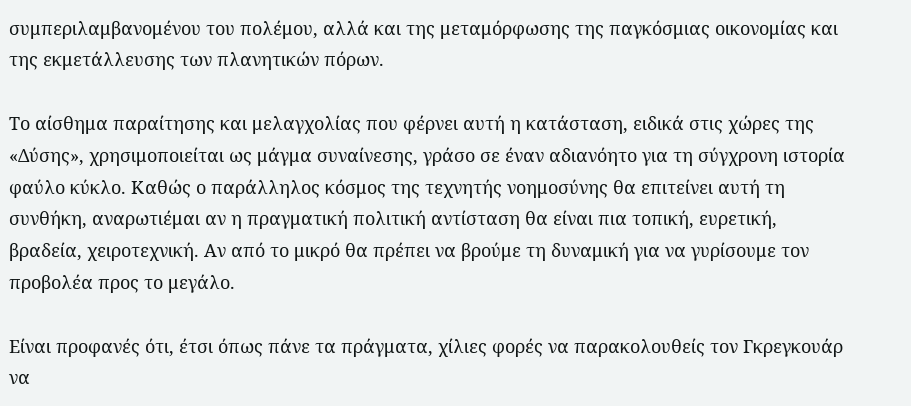συμπεριλαμβανομένου του πολέμου, αλλά και της μεταμόρφωσης της παγκόσμιας οικονομίας και της εκμετάλλευσης των πλανητικών πόρων.

Το αίσθημα παραίτησης και μελαγχολίας που φέρνει αυτή η κατάσταση, ειδικά στις χώρες της «Δύσης», χρησιμοποιείται ως μάγμα συναίνεσης, γράσο σε έναν αδιανόητο για τη σύγχρονη ιστορία φαύλο κύκλο. Καθώς ο παράλληλος κόσμος της τεχνητής νοημοσύνης θα επιτείνει αυτή τη συνθήκη, αναρωτιέμαι αν η πραγματική πολιτική αντίσταση θα είναι πια τοπική, ευρετική, βραδεία, χειροτεχνική. Αν από το μικρό θα πρέπει να βρούμε τη δυναμική για να γυρίσουμε τον προβολέα προς το μεγάλο.

Είναι προφανές ότι, έτσι όπως πάνε τα πράγματα, χίλιες φορές να παρακολουθείς τον Γκρεγκουάρ να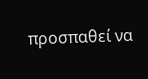προσπαθεί να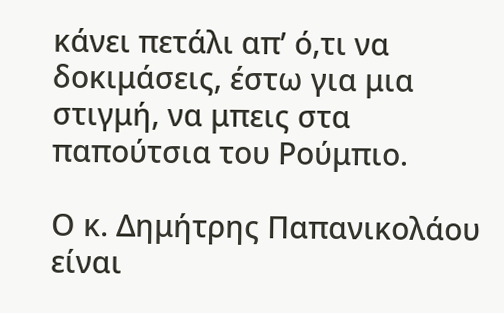κάνει πετάλι απ’ ό,τι να δοκιμάσεις, έστω για μια στιγμή, να μπεις στα παπούτσια του Ρούμπιο.

Ο κ. Δημήτρης Παπανικολάου είναι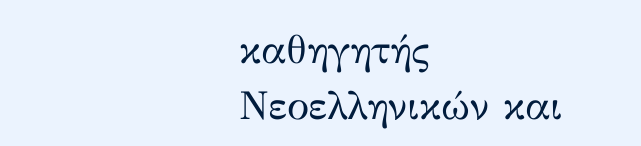καθηγητής Νεοελληνικών και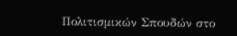Πολιτισμικών Σπουδών στο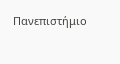Πανεπιστήμιο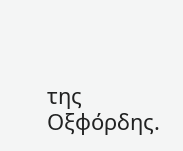της Οξφόρδης.